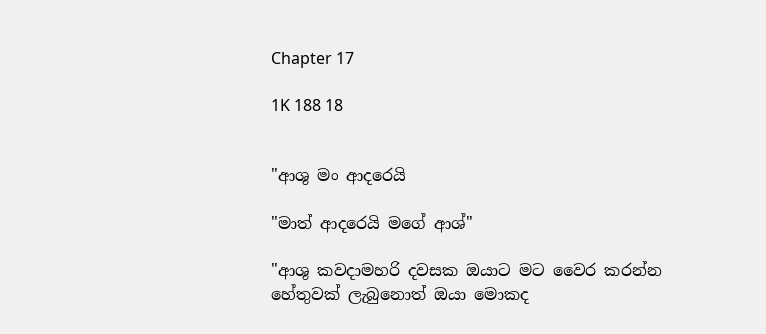Chapter 17

1K 188 18


"ආශු මං ආදරෙයි

"මාත් ආදරෙයි මගේ ආශ්"

"ආශු කවදාමහරි දවසක ඔයාට මට වෛර කරන්න හේතුවක් ලැබුනොත් ඔයා මොකද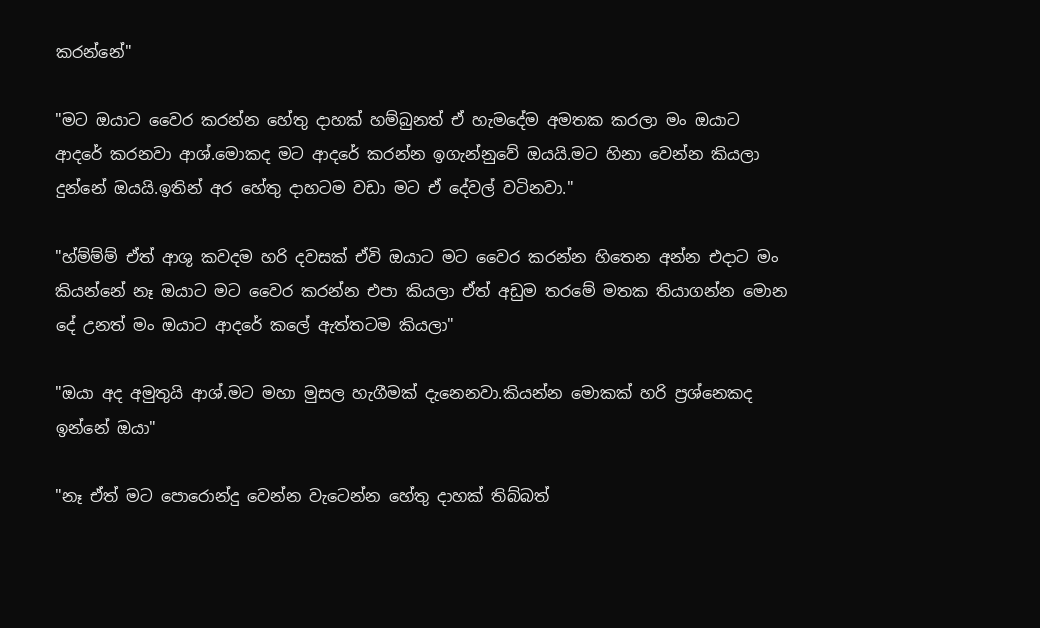කරන්නේ"

"මට ඔයාට වෛර කරන්න හේතු දාහක් හම්බුනත් ඒ හැමදේම අමතක කරලා මං ඔයාට ආදරේ කරනවා ආශ්.මොකද මට ආදරේ කරන්න ඉගැන්නුවේ ඔයයි.මට හිනා වෙන්න කියලා දුන්නේ ඔයයි.ඉතින් අර හේතු දාහටම වඩා මට ඒ දේවල් වටිනවා."

"හ්ම්ම්ම් ඒත් ආශු කවදම හරි දවසක් ඒවි ඔයාට මට වෛර කරන්න හිතෙන අන්න එදාට මං කියන්නේ නෑ ඔයාට මට වෛර කරන්න එපා කියලා ඒත් අඩුම තරමේ මතක තියාගන්න මොන දේ උනත් මං ඔයාට ආදරේ කලේ ඇත්තටම කියලා"

"ඔයා අද අමුතුයි ආශ්.මට මහා මුසල හැගීමක් දැනෙනවා.කියන්න මොකක් හරි ප්‍රශ්නෙකද ඉන්නේ ඔයා"

"නෑ ඒත් මට පොරොන්දු වෙන්න වැටෙන්න හේතු දාහක් තිබ්බත්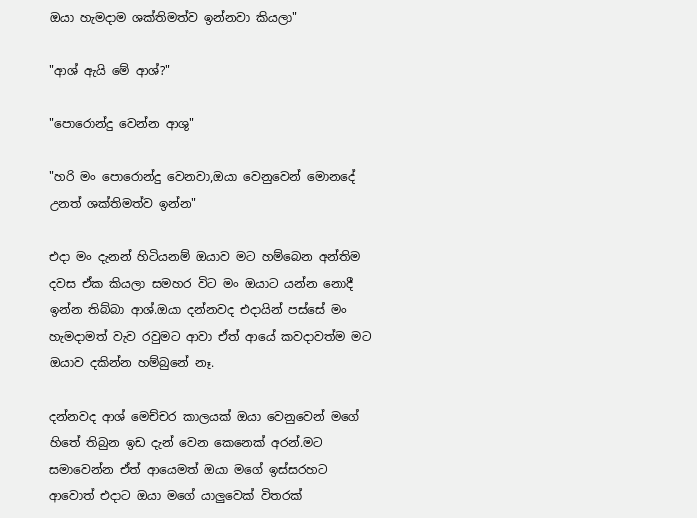ඔයා හැමදාම ශක්තිමත්ව ඉන්නවා කියලා"

"ආශ් ඇයි මේ ආශ්?"

"පොරොන්දු වෙන්න ආශු"

"හරි මං පොරොන්දු වෙනවා,ඔයා වෙනුවෙන් මොනදේ උනත් ශක්තිමත්ව ඉන්න"

එදා මං දැනන් හිටියනම් ඔයාව මට හම්බෙන අන්තිම දවස ඒක කියලා සමහර විට මං ඔයාට යන්න නොදී ඉන්න තිබ්බා ආශ්.ඔයා දන්නවද එදායින් පස්සේ මං හැමදාමත් වැව රවුමට ආවා ඒත් ආයේ කවදාවත්ම මට ඔයාව දකින්න හම්බුනේ නෑ.

දන්නවද ආශ් මෙච්චර කාලයක් ඔයා වෙනුවෙන් මගේ හිතේ තිබුන ඉඩ දැන් වෙන කෙනෙක් අරන්.මට සමාවෙන්න ඒත් ආයෙමත් ඔයා මගේ ඉස්සරහට ආවොත් එදාට ඔයා මගේ යාලුවෙක් විතරක්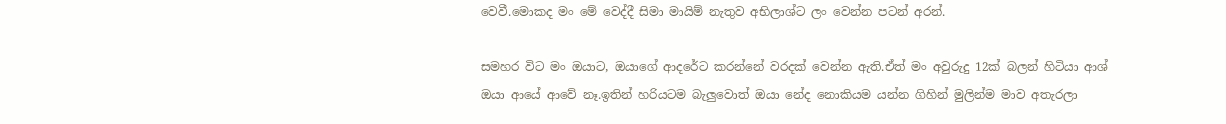වෙවී.මොකද මං මේ වෙද්දී සිමා මායිම් නැතුව අභිලාශ්ට ලං වෙන්න පටන් අරන්.

සමහර විට මං ඔයාට, ඔයාගේ ආදරේට කරන්නේ වරදක් වෙන්න ඇති.ඒත් මං අවුරුදු 12ක් බලන් හිටියා ආශ් ඔයා ආයේ ආවේ නෑ.ඉතින් හරියටම බැලුවොත් ඔයා නේද නොකියම යන්න ගිහින් මුලින්ම මාව අතැරලා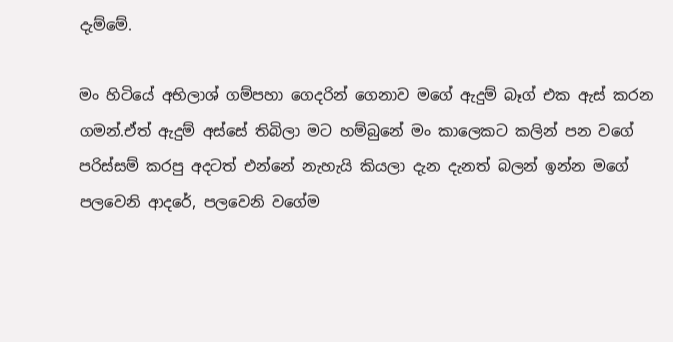දැම්මේ.

මං හිටියේ අභිලාශ් ගම්පහා ගෙදරින් ගෙනාව මගේ ඇදුම් බෑග් එක ඇස් කරන ගමන්.ඒත් ඇදුම් අස්සේ තිබිලා මට හම්බුනේ මං කාලෙකට කලින් පන වගේ පරිස්සම් කරපු අදටත් එන්නේ නැහැයි කියලා දැන දැනත් බලන් ඉන්න මගේ පලවෙනි ආදරේ, පලවෙනි වගේම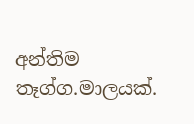අන්තිම තෑග්ග.මාලයක්.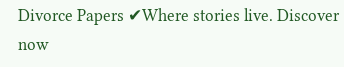Divorce Papers ✔Where stories live. Discover now